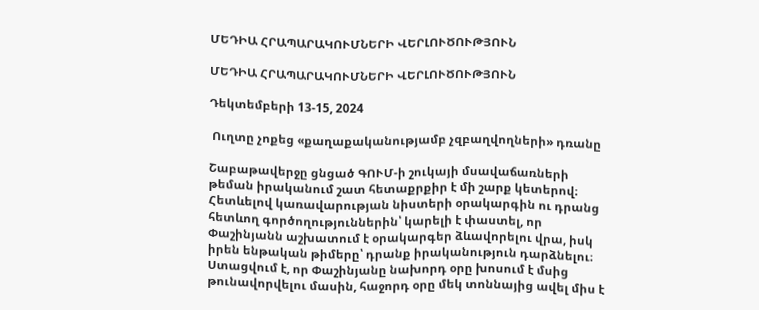ՄԵԴԻԱ ՀՐԱՊԱՐԱԿՈՒՄՆԵՐԻ ՎԵՐԼՈՒԾՈՒԹՅՈՒՆ

ՄԵԴԻԱ ՀՐԱՊԱՐԱԿՈՒՄՆԵՐԻ ՎԵՐԼՈՒԾՈՒԹՅՈՒՆ

Դեկտեմբերի 13-15, 2024

 Ուղտը չոքեց «քաղաքականությամբ չզբաղվողների» դռանը

Շաբաթավերջը ցնցած ԳՈՒՄ-ի շուկայի մսավաճառների թեման իրականում շատ հետաքրքիր է մի շարք կետերով։ Հետևելով կառավարության նիստերի օրակարգին ու դրանց հետևող գործողություններին՝ կարելի է փաստել, որ Փաշինյանն աշխատում է օրակարգեր ձևավորելու վրա, իսկ իրեն ենթական թիմերը՝ դրանք իրականություն դարձնելու։ Ստացվում է, որ Փաշինյանը նախորդ օրը խոսում է մսից թունավորվելու մասին, հաջորդ օրը մեկ տոննայից ավել միս է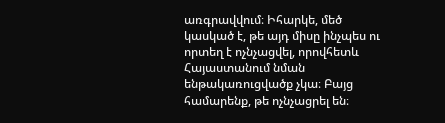առգրավվում։ Իհարկե, մեծ կասկած է, թե այդ միսը ինչպես ու որտեղ է ոչնչացվել, որովհետև Հայաստանում նման ենթակառուցվածք չկա։ Բայց համարենք, թե ոչնչացրել են։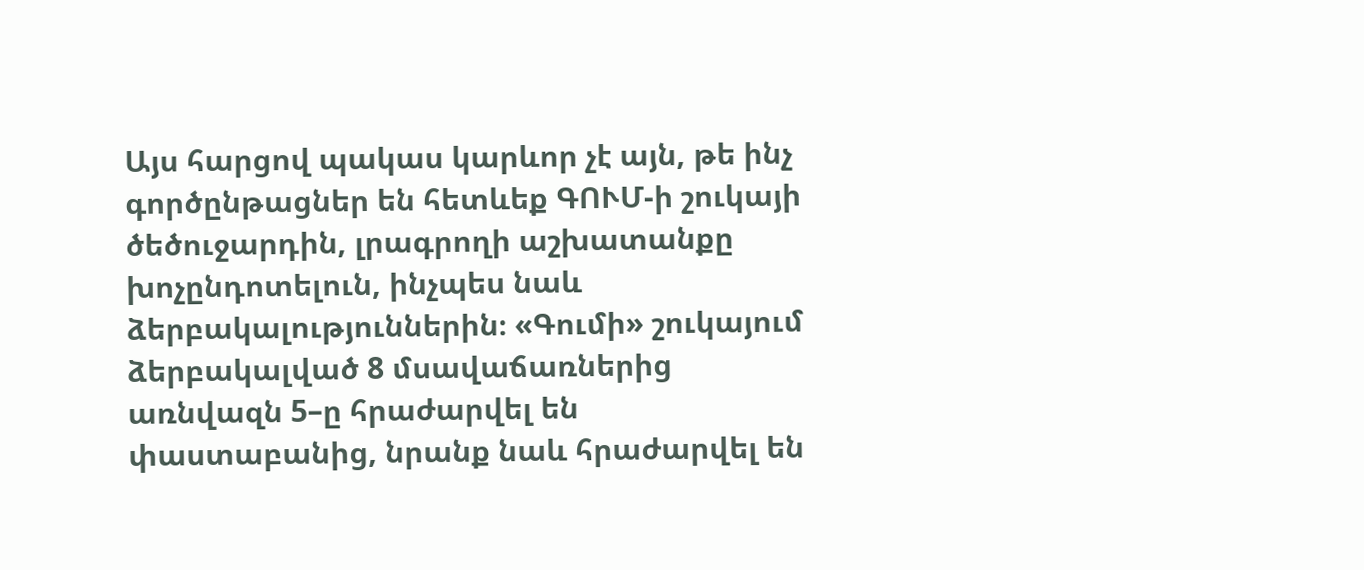Այս հարցով պակաս կարևոր չէ այն, թե ինչ գործընթացներ են հետևեք ԳՈՒՄ-ի շուկայի ծեծուջարդին, լրագրողի աշխատանքը խոչընդոտելուն, ինչպես նաև ձերբակալություններին։ «Գումի» շուկայում ձերբակալված 8 մսավաճառներից առնվազն 5–ը հրաժարվել են փաստաբանից, նրանք նաև հրաժարվել են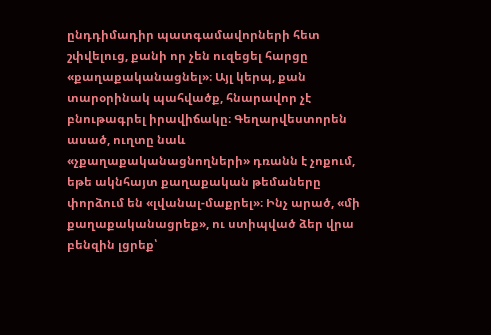ընդդիմադիր պատգամավորների հետ շփվելուց, քանի որ չեն ուզեցել հարցը «քաղաքականացնել»։ Այլ կերպ, քան տարօրինակ պահվածք, հնարավոր չէ բնութագրել իրավիճակը։ Գեղարվեստորեն ասած, ուղտը նաև «չքաղաքականացնողների» դռանն է չոքում, եթե ակնհայտ քաղաքական թեմաները փորձում են «լվանալ-մաքրել»։ Ինչ արած, «մի քաղաքականացրեք», ու ստիպված ձեր վրա բենզին լցրեք՝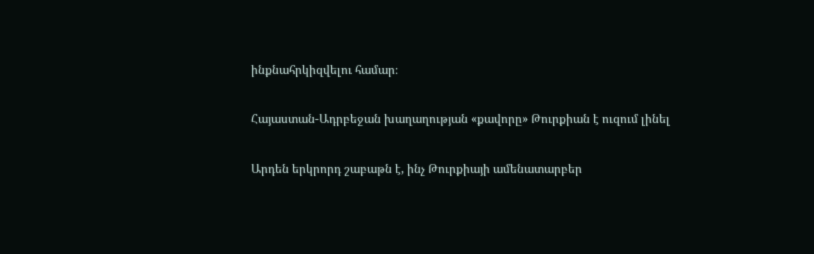ինքնահրկիզվելու համար։

Հայաստան-Ադրբեջան խաղաղության «քավորը» Թուրքիան է ուզում լինել

Արդեն երկրորդ շաբաթն է, ինչ Թուրքիայի ամենատարբեր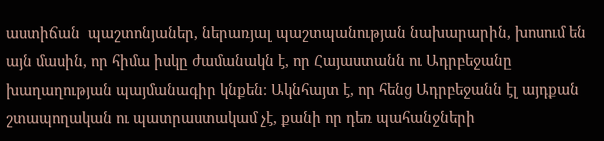աստիճան  պաշտոնյաներ, ներառյալ պաշտպանության նախարարին, խոսում են այն մասին, որ հիմա իսկը ժամանակն է, որ Հայաստանն ու Ադրբեջանը խաղաղության պայմանագիր կնքեն։ Ակնհայտ է, որ հենց Ադրբեջանն էլ այդքան շտապողական ու պատրաստակամ չէ, քանի որ դեռ պահանջների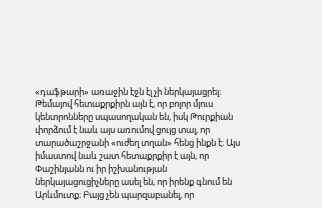«դաֆթարի» առաջին էջն էլ չի ներկայացրել։ Թեմայով հետաքրքիրն այն է, որ բոլոր մյուս կենտրոնները սպասողական են, իսկ Թուրքիան փորձում է նաև այս առումով ցույց տալ, որ տարածաշրջանի «ուժեղ տղան» հենց ինքն է։ Այս իմաստով նաև շատ հետաքրքիր է այն, որ Փաշինյանն ու իր իշխանության ներկայացուցիչները ասել են, որ իրենք գնում են Արևմուտք։ Բայց չեն պարզաբանել, որ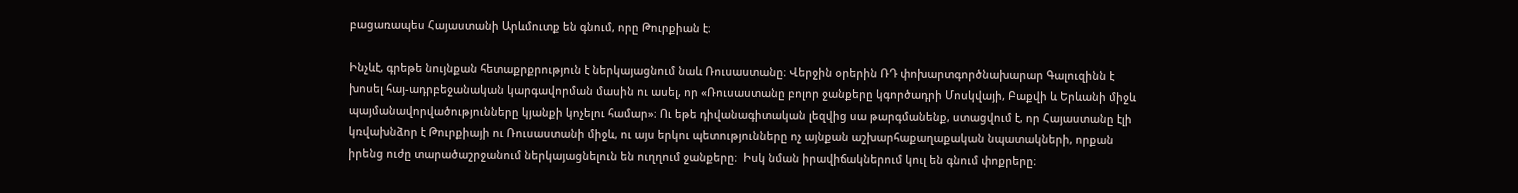բացառապես Հայաստանի Արևմուտք են գնում, որը Թուրքիան է։

Ինչևէ, գրեթե նույնքան հետաքրքրություն է ներկայացնում նաև Ռուսաստանը։ Վերջին օրերին ՌԴ փոխարտգործնախարար Գալուզինն է խոսել հայ-ադրբեջանական կարգավորման մասին ու ասել, որ «Ռուսաստանը բոլոր ջանքերը կգործադրի Մոսկվայի, Բաքվի և Երևանի միջև պայմանավորվածությունները կյանքի կոչելու համար»։ Ու եթե դիվանագիտական լեզվից սա թարգմանենք, ստացվում է, որ Հայաստանը էլի կռվախնձոր է Թուրքիայի ու Ռուսաստանի միջև, ու այս երկու պետությունները ոչ այնքան աշխարհաքաղաքական նպատակների, որքան իրենց ուժը տարածաշրջանում ներկայացնելուն են ուղղում ջանքերը։  Իսկ նման իրավիճակներում կուլ են գնում փոքրերը։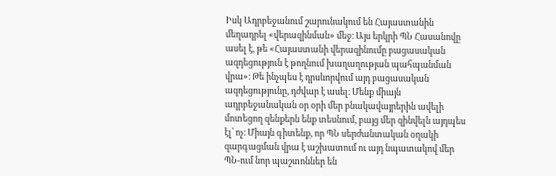Իսկ Ադրբեջանում շարունակում են Հայաստանին մեղադրել «վերազինման» մեջ։ Այս երկրի ՊՆ Հասանովը ասել է, թե «Հայաստանի վերազինումը բացասական ազդեցություն է թողնում խաղաղության պահպանման վրա»։ Թե ինչպես է դրսևորվում այդ բացասական ազդեցությունը, դժվար է ասել։ Մենք միայն ադրբեջանական օր օրի մեր բնակավայրերին ավելի մոտեցող զենքերն ենք տեսնում, բայց մեր զինվելն այդպես էլ՝ ոչ։ Միայն գիտենք, որ ՊՆ սերժանտական օղակի զարգացման վրա է աշխատում ու այդ նպատակով մեր ՊՆ-ում նոր պաշտոններ են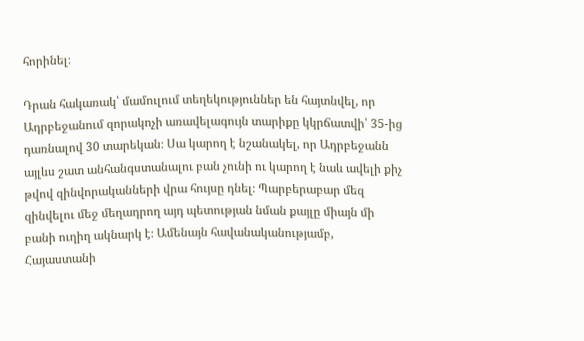հորինել։

Դրան հակառակ՝ մամուլում տեղեկություններ են հայտնվել, որ Ադրբեջանում զորակոչի առավելագույն տարիքը կկրճատվի՝ 35-ից դառնալով 30 տարեկան։ Սա կարող է նշանակել, որ Ադրբեջանն այլևս շատ անհանգստանալու բան չունի ու կարող է նաև ավելի քիչ թվով զինվորականների վրա հույսը դնել։ Պարբերաբար մեզ զինվելու մեջ մեղադրող այդ պետության նման քայլը միայն մի բանի ուղիղ ակնարկ է։ Ամենայն հավանականությամբ, Հայաստանի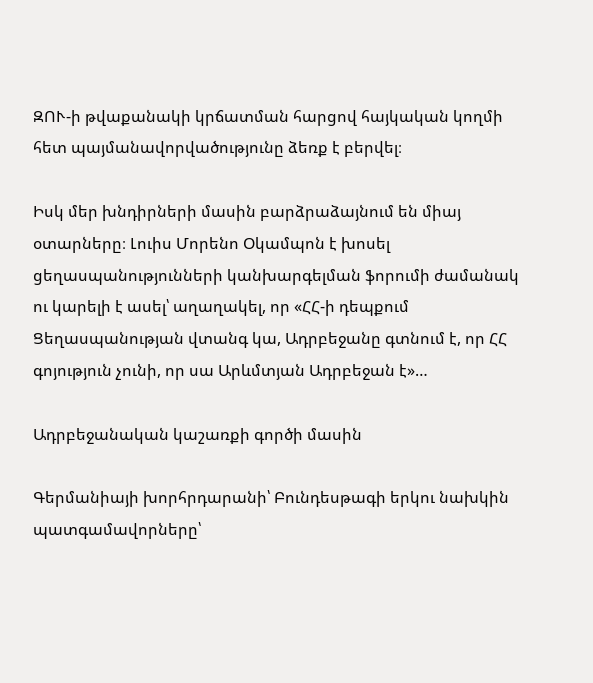ԶՈՒ-ի թվաքանակի կրճատման հարցով հայկական կողմի հետ պայմանավորվածությունը ձեռք է բերվել։

Իսկ մեր խնդիրների մասին բարձրաձայնում են միայ օտարները։ Լուիս Մորենո Օկամպոն է խոսել ցեղասպանությունների կանխարգելման ֆորումի ժամանակ ու կարելի է ասել՝ աղաղակել, որ «ՀՀ-ի դեպքում Ցեղասպանության վտանգ կա, Ադրբեջանը գտնում է, որ ՀՀ գոյություն չունի, որ սա Արևմտյան Ադրբեջան է»…

Ադրբեջանական կաշառքի գործի մասին

Գերմանիայի խորհրդարանի՝ Բունդեսթագի երկու նախկին պատգամավորները՝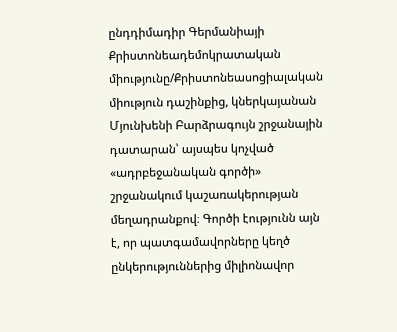ընդդիմադիր Գերմանիայի Քրիստոնեադեմոկրատական միությունը/Քրիստոնեասոցիալական միություն դաշինքից, կներկայանան Մյունխենի Բարձրագույն շրջանային դատարան՝ այսպես կոչված «ադրբեջանական գործի» շրջանակում կաշառակերության մեղադրանքով։ Գործի էությունն այն է, որ պատգամավորները կեղծ ընկերություններից միլիոնավոր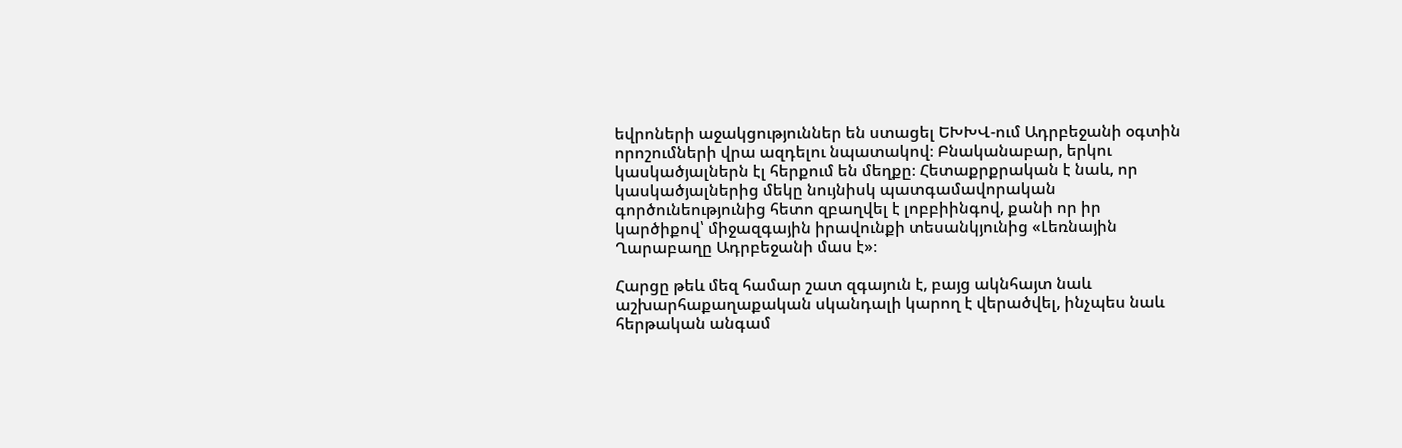եվրոների աջակցություններ են ստացել ԵԽԽՎ-ում Ադրբեջանի օգտին որոշումների վրա ազդելու նպատակով։ Բնականաբար, երկու կասկածյալներն էլ հերքում են մեղքը։ Հետաքրքրական է նաև, որ կասկածյալներից մեկը նույնիսկ պատգամավորական գործունեությունից հետո զբաղվել է լոբբիինգով, քանի որ իր կարծիքով՝ միջազգային իրավունքի տեսանկյունից «Լեռնային Ղարաբաղը Ադրբեջանի մաս է»։

Հարցը թեև մեզ համար շատ զգայուն է, բայց ակնհայտ նաև աշխարհաքաղաքական սկանդալի կարող է վերածվել, ինչպես նաև հերթական անգամ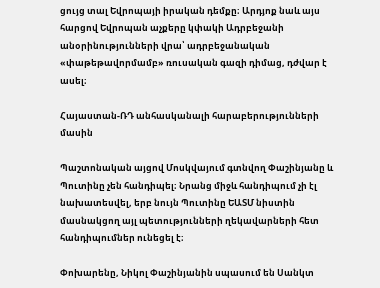ցույց տալ Եվրոպայի իրական դեմքը։ Արդյոք նաև այս հարցով Եվրոպան աչքերը կփակի Ադրբեջանի անօրինությունների վրա՝ ադրբեջանական «փաթեթավորմամբ» ռուսական գազի դիմաց, դժվար է ասել։

Հայաստան-ՌԴ անհասկանալի հարաբերությունների մասին

Պաշտոնական այցով Մոսկվայում գտնվող Փաշինյանը և Պուտինը չեն հանդիպել։ Նրանց միջև հանդիպում չի էլ նախատեսվել, երբ նույն Պուտինը ԵԱՏՄ նիստին մասնակցող այլ պետությունների ղեկավարների հետ հանդիպումներ ունեցել է։

Փոխարենը, Նիկոլ Փաշինյանին սպասում են Սանկտ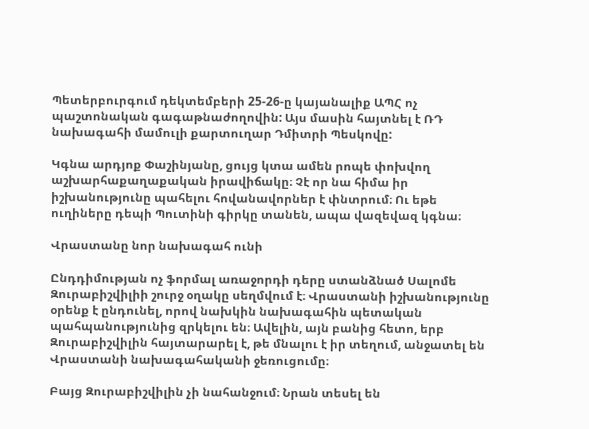Պետերբուրգում դեկտեմբերի 25-26-ը կայանալիք ԱՊՀ ոչ պաշտոնական գագաթնաժողովին: Այս մասին հայտնել է ՌԴ նախագահի մամուլի քարտուղար Դմիտրի Պեսկովը:

Կգնա արդյոք Փաշինյանը, ցույց կտա ամեն րոպե փոխվող աշխարհաքաղաքական իրավիճակը։ Չէ որ նա հիմա իր իշխանությունը պահելու հովանավորներ է փնտրում։ Ու եթե ուղիները դեպի Պուտինի գիրկը տանեն, ապա վազեվազ կգնա։

Վրաստանը նոր նախագահ ունի

Ընդդիմության ոչ ֆորմալ առաջորդի դերը ստանձնած Սալոմե Զուրաբիշվիլիի շուրջ օղակը սեղմվում է։ Վրաստանի իշխանությունը օրենք է ընդունել, որով նախկին նախագահին պետական պահպանությունից զրկելու են։ Ավելին, այն բանից հետո, երբ Զուրաբիշվիլին հայտարարել է, թե մնալու է իր տեղում, անջատել են Վրաստանի նախագահականի ջեռուցումը։

Բայց Զուրաբիշվիլին չի նահանջում։ Նրան տեսել են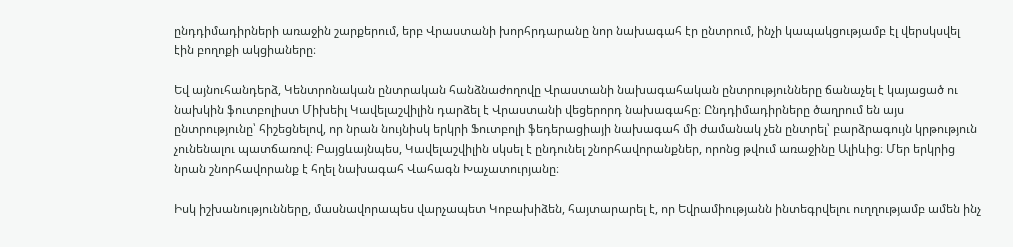ընդդիմադիրների առաջին շարքերում, երբ Վրաստանի խորհրդարանը նոր նախագահ էր ընտրում, ինչի կապակցությամբ էլ վերսկսվել էին բողոքի ակցիաները։

Եվ այնուհանդերձ, Կենտրոնական ընտրական հանձնաժողովը Վրաստանի նախագահական ընտրությունները ճանաչել է կայացած ու նախկին ֆուտբոլիստ Միխեիլ Կավելաշվիլին դարձել է Վրաստանի վեցերորդ նախագահը։ Ընդդիմադիրները ծաղրում են այս ընտրությունը՝ հիշեցնելով, որ նրան նույնիսկ երկրի Ֆուտբոլի ֆեդերացիայի նախագահ մի ժամանակ չեն ընտրել՝ բարձրագույն կրթություն չունենալու պատճառով։ Բայցևայնպես, Կավելաշվիլին սկսել է ընդունել շնորհավորանքներ, որոնց թվում առաջինը Ալիևից։ Մեր երկրից նրան շնորհավորանք է հղել նախագահ Վահագն Խաչատուրյանը։

Իսկ իշխանությունները, մասնավորապես վարչապետ Կոբախիձեն, հայտարարել է, որ Եվրամիությանն ինտեգրվելու ուղղությամբ ամեն ինչ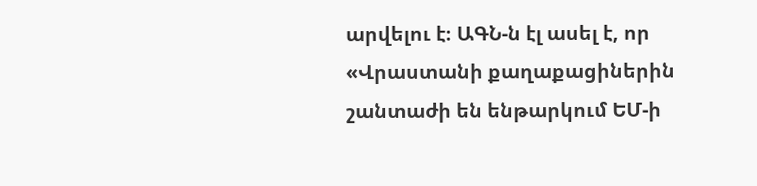արվելու է։ ԱԳՆ-ն էլ ասել է, որ «Վրաստանի քաղաքացիներին շանտաժի են ենթարկում ԵՄ-ի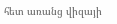հետ առանց վիզայի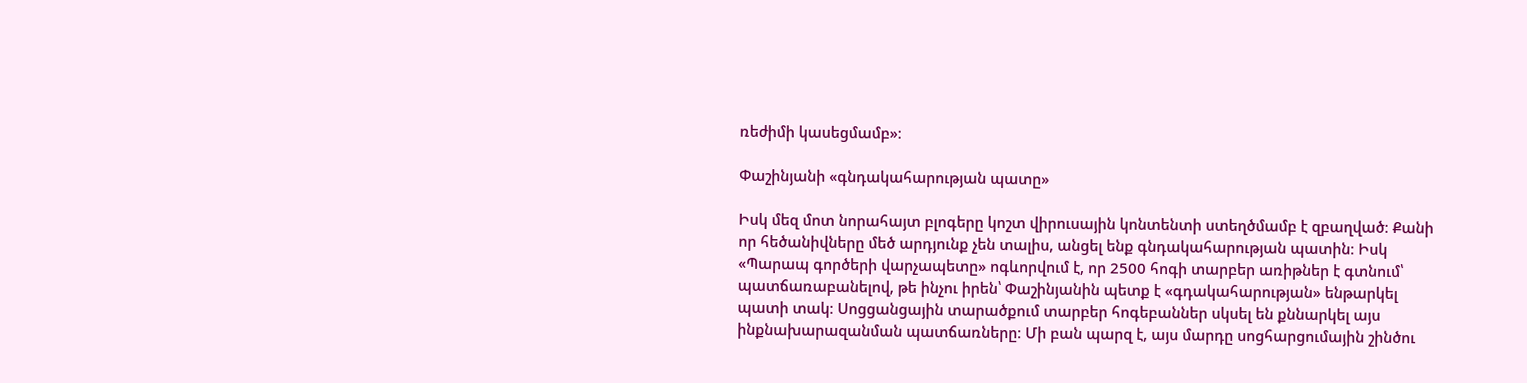ռեժիմի կասեցմամբ»։

Փաշինյանի «գնդակահարության պատը»

Իսկ մեզ մոտ նորահայտ բլոգերը կոշտ վիրուսային կոնտենտի ստեղծմամբ է զբաղված։ Քանի որ հեծանիվները մեծ արդյունք չեն տալիս, անցել ենք գնդակահարության պատին։ Իսկ «Պարապ գործերի վարչապետը» ոգևորվում է, որ 2500 հոգի տարբեր առիթներ է գտնում՝ պատճառաբանելով, թե ինչու իրեն՝ Փաշինյանին պետք է «գդակահարության» ենթարկել պատի տակ։ Սոցցանցային տարածքում տարբեր հոգեբաններ սկսել են քննարկել այս ինքնախարազանման պատճառները։ Մի բան պարզ է, այս մարդը սոցհարցումային շինծու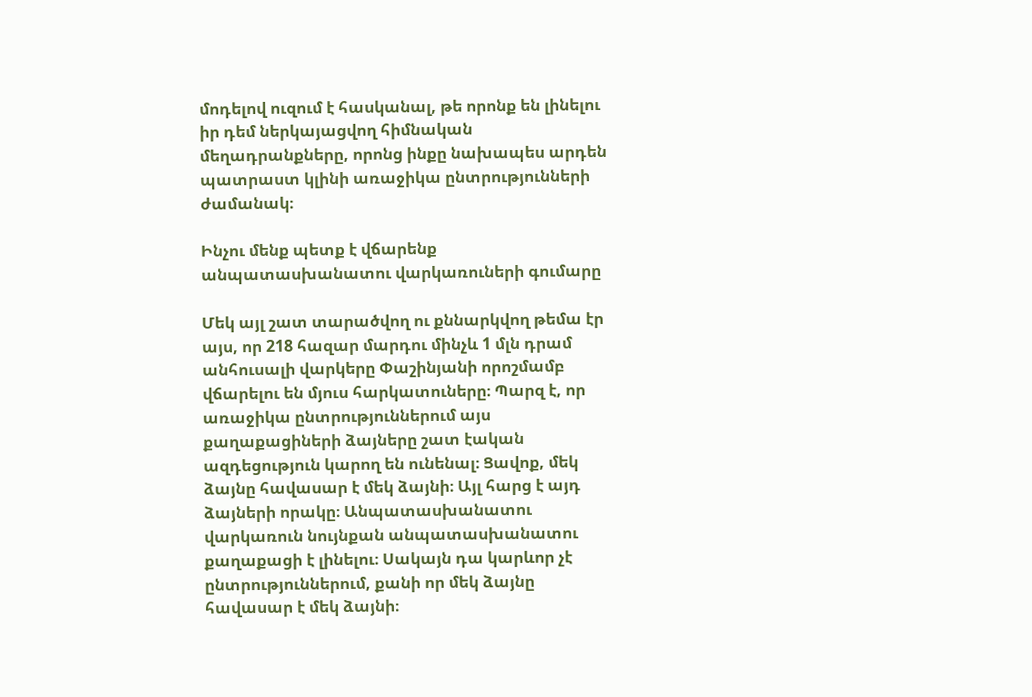մոդելով ուզում է հասկանալ, թե որոնք են լինելու իր դեմ ներկայացվող հիմնական մեղադրանքները, որոնց ինքը նախապես արդեն պատրաստ կլինի առաջիկա ընտրությունների ժամանակ։

Ինչու մենք պետք է վճարենք անպատասխանատու վարկառուների գումարը

Մեկ այլ շատ տարածվող ու քննարկվող թեմա էր այս, որ 218 հազար մարդու մինչև 1 մլն դրամ անհուսալի վարկերը Փաշինյանի որոշմամբ վճարելու են մյուս հարկատուները։ Պարզ է, որ առաջիկա ընտրություններում այս քաղաքացիների ձայները շատ էական ազդեցություն կարող են ունենալ։ Ցավոք, մեկ ձայնը հավասար է մեկ ձայնի։ Այլ հարց է այդ ձայների որակը։ Անպատասխանատու վարկառուն նույնքան անպատասխանատու քաղաքացի է լինելու։ Սակայն դա կարևոր չէ ընտրություններում, քանի որ մեկ ձայնը հավասար է մեկ ձայնի։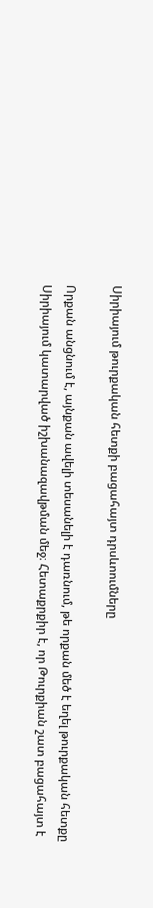Սիրիայում թուրքական հետքի բացահայտ դրսևոումները

Որքան անցնում է, այնքան ավելի տեսանելի է դառնում, թե որքան մեծ է եղել թուրքական հետքը Սիրիայում կատարված իշխանազավթման մեջ։ Հետաքրքիր է, որ Թուրքիան շատ բացահայտ է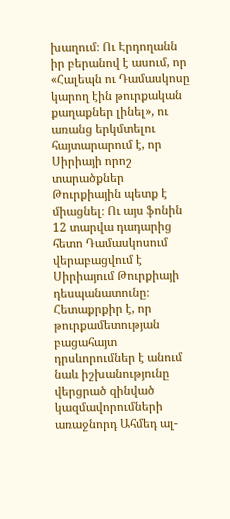խաղում։ Ու Էրդողանն իր բերանով է ասում, որ «Հալեպն ու Դամասկոսը կարող էին թուրքական քաղաքներ լինել», ու առանց երկմտելու հայտարարում է, որ Սիրիայի որոշ տարածքներ Թուրքիային պետք է միացնել։ Ու այս ֆոնին 12 տարվա դադարից հետո Դամասկոսում վերաբացվում է Սիրիայում Թուրքիայի դեսպանատունը։ Հետաքրքիր է, որ թուրքամետության բացահայտ դրսևորումներ է անում նաև իշխանությունը վերցրած զինված կազմավորումների առաջնորդ Ահմեդ ալ-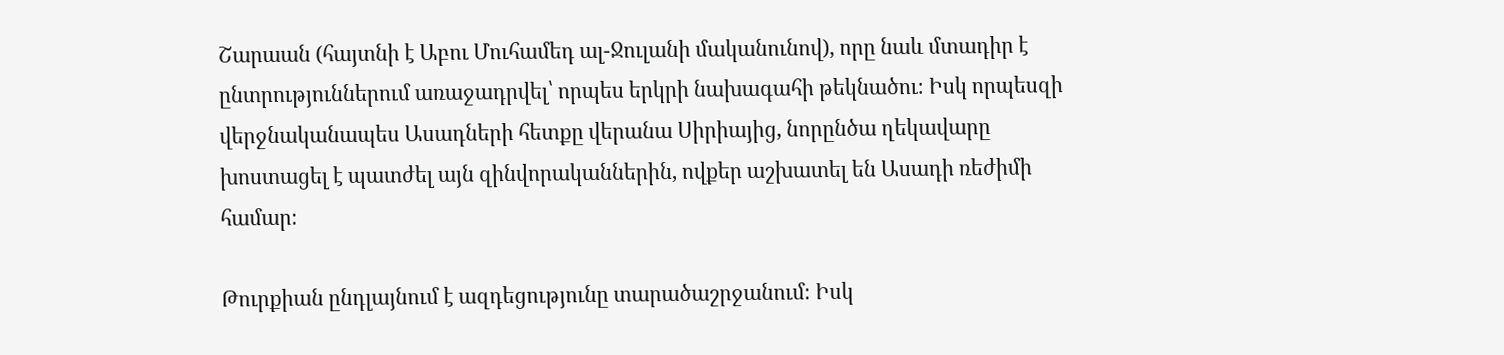Շարաան (հայտնի է Աբու Մուհամեդ ալ-Ջուլանի մականունով), որը նաև մտադիր է ընտրություններում առաջադրվել՝ որպես երկրի նախագահի թեկնածու։ Իսկ որպեսզի վերջնականապես Ասադների հետքը վերանա Սիրիայից, նորընծա ղեկավարը խոստացել է պատժել այն զինվորականներին, ովքեր աշխատել են Ասադի ռեժիմի համար։

Թուրքիան ընդլայնում է ազդեցությունը տարածաշրջանում։ Իսկ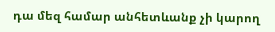դա մեզ համար անհետևանք չի կարող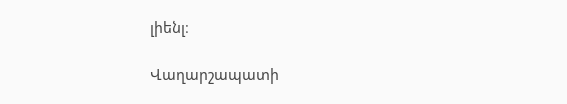լիենլ։

Վաղարշապատի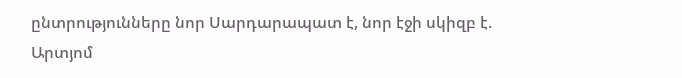ընտրությունները նոր Սարդարապատ է, նոր էջի սկիզբ է. Արտյոմ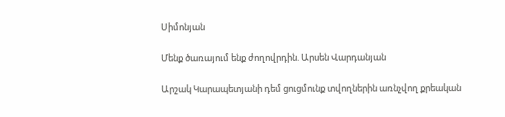Սիմոնյան

Մենք ծառայում ենք ժողովրդին. Արսեն Վարդանյան

Արշակ Կարապետյանի դեմ ցուցմունք տվողներին առնչվող քրեական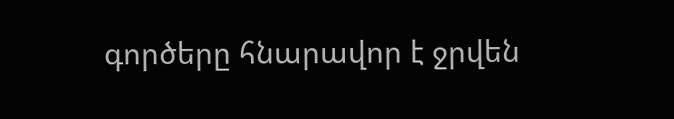գործերը հնարավոր է ջրվեն